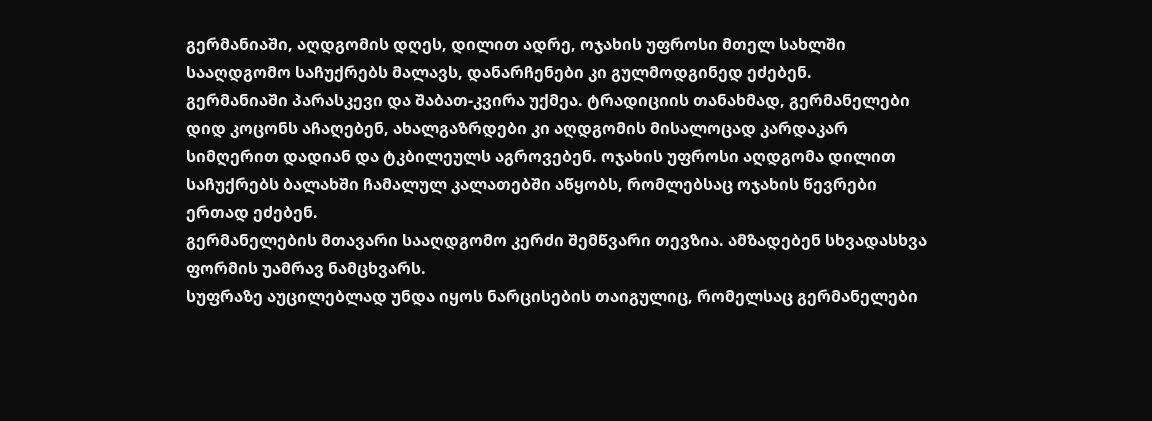გერმანიაში, აღდგომის დღეს, დილით ადრე, ოჯახის უფროსი მთელ სახლში სააღდგომო საჩუქრებს მალავს, დანარჩენები კი გულმოდგინედ ეძებენ.
გერმანიაში პარასკევი და შაბათ-კვირა უქმეა. ტრადიციის თანახმად, გერმანელები დიდ კოცონს აჩაღებენ, ახალგაზრდები კი აღდგომის მისალოცად კარდაკარ სიმღერით დადიან და ტკბილეულს აგროვებენ. ოჯახის უფროსი აღდგომა დილით საჩუქრებს ბალახში ჩამალულ კალათებში აწყობს, რომლებსაც ოჯახის წევრები ერთად ეძებენ.
გერმანელების მთავარი სააღდგომო კერძი შემწვარი თევზია. ამზადებენ სხვადასხვა ფორმის უამრავ ნამცხვარს.
სუფრაზე აუცილებლად უნდა იყოს ნარცისების თაიგულიც, რომელსაც გერმანელები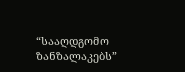“სააღდგომო ზანზალაკებს”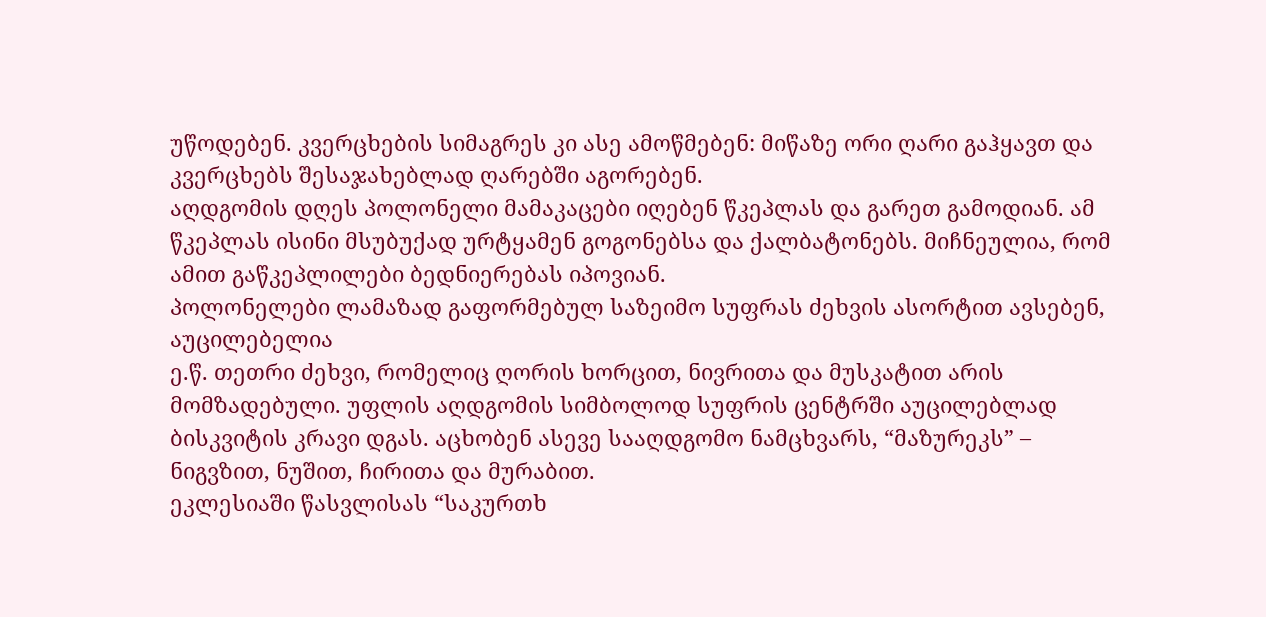უწოდებენ. კვერცხების სიმაგრეს კი ასე ამოწმებენ: მიწაზე ორი ღარი გაჰყავთ და კვერცხებს შესაჯახებლად ღარებში აგორებენ.
აღდგომის დღეს პოლონელი მამაკაცები იღებენ წკეპლას და გარეთ გამოდიან. ამ წკეპლას ისინი მსუბუქად ურტყამენ გოგონებსა და ქალბატონებს. მიჩნეულია, რომ ამით გაწკეპლილები ბედნიერებას იპოვიან.
პოლონელები ლამაზად გაფორმებულ საზეიმო სუფრას ძეხვის ასორტით ავსებენ, აუცილებელია
ე.წ. თეთრი ძეხვი, რომელიც ღორის ხორცით, ნივრითა და მუსკატით არის მომზადებული. უფლის აღდგომის სიმბოლოდ სუფრის ცენტრში აუცილებლად ბისკვიტის კრავი დგას. აცხობენ ასევე სააღდგომო ნამცხვარს, “მაზურეკს” – ნიგვზით, ნუშით, ჩირითა და მურაბით.
ეკლესიაში წასვლისას “საკურთხ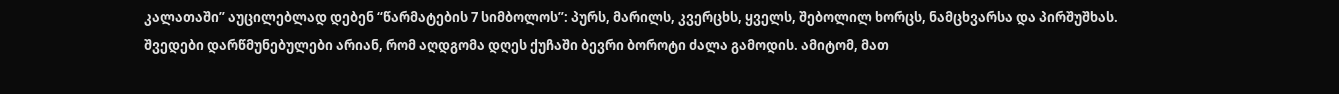კალათაში” აუცილებლად დებენ “წარმატების 7 სიმბოლოს”: პურს, მარილს, კვერცხს, ყველს, შებოლილ ხორცს, ნამცხვარსა და პირშუშხას.
შვედები დარწმუნებულები არიან, რომ აღდგომა დღეს ქუჩაში ბევრი ბოროტი ძალა გამოდის. ამიტომ, მათ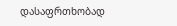დასაფრთხობად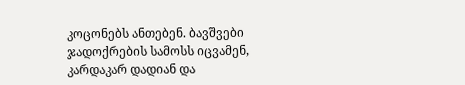კოცონებს ანთებენ. ბავშვები ჯადოქრების სამოსს იცვამენ, კარდაკარ დადიან და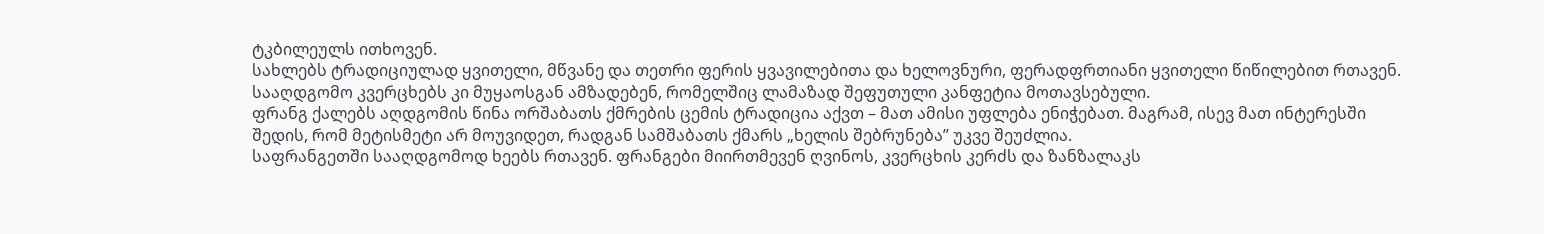ტკბილეულს ითხოვენ.
სახლებს ტრადიციულად ყვითელი, მწვანე და თეთრი ფერის ყვავილებითა და ხელოვნური, ფერადფრთიანი ყვითელი წიწილებით რთავენ. სააღდგომო კვერცხებს კი მუყაოსგან ამზადებენ, რომელშიც ლამაზად შეფუთული კანფეტია მოთავსებული.
ფრანგ ქალებს აღდგომის წინა ორშაბათს ქმრების ცემის ტრადიცია აქვთ – მათ ამისი უფლება ენიჭებათ. მაგრამ, ისევ მათ ინტერესში შედის, რომ მეტისმეტი არ მოუვიდეთ, რადგან სამშაბათს ქმარს „ხელის შებრუნება” უკვე შეუძლია.
საფრანგეთში სააღდგომოდ ხეებს რთავენ. ფრანგები მიირთმევენ ღვინოს, კვერცხის კერძს და ზანზალაკს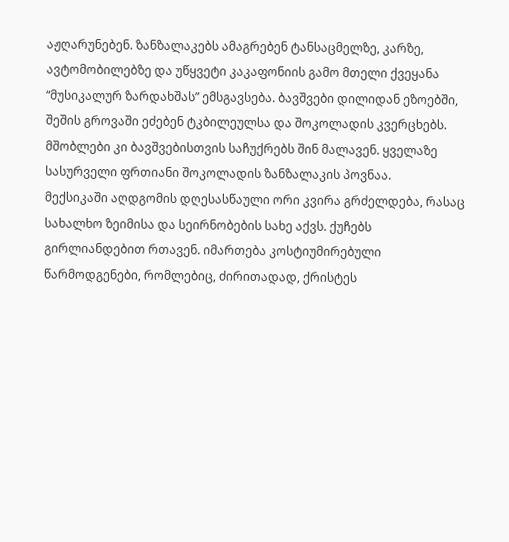აჟღარუნებენ. ზანზალაკებს ამაგრებენ ტანსაცმელზე, კარზე, ავტომობილებზე და უწყვეტი კაკაფონიის გამო მთელი ქვეყანა “მუსიკალურ ზარდახშას” ემსგავსება. ბავშვები დილიდან ეზოებში, შეშის გროვაში ეძებენ ტკბილეულსა და შოკოლადის კვერცხებს. მშობლები კი ბავშვებისთვის საჩუქრებს შინ მალავენ. ყველაზე სასურველი ფრთიანი შოკოლადის ზანზალაკის პოვნაა.
მექსიკაში აღდგომის დღესასწაული ორი კვირა გრძელდება, რასაც სახალხო ზეიმისა და სეირნობების სახე აქვს. ქუჩებს გირლიანდებით რთავენ. იმართება კოსტიუმირებული წარმოდგენები, რომლებიც, ძირითადად, ქრისტეს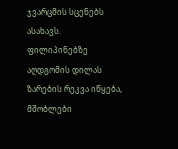ჯვარცმის სცენებს ასახავს.
ფილიპინებზე აღდგომის დილას ზარების რეკვა იწყება, მშობლები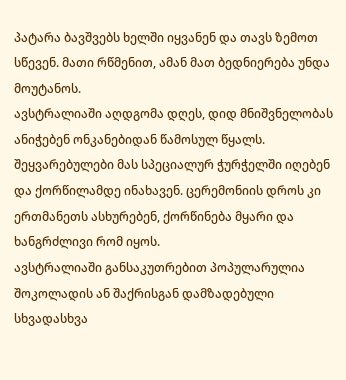პატარა ბავშვებს ხელში იყვანენ და თავს ზემოთ სწევენ. მათი რწმენით, ამან მათ ბედნიერება უნდა მოუტანოს.
ავსტრალიაში აღდგომა დღეს, დიდ მნიშვნელობას ანიჭებენ ონკანებიდან წამოსულ წყალს. შეყვარებულები მას სპეციალურ ჭურჭელში იღებენ და ქორწილამდე ინახავენ. ცერემონიის დროს კი ერთმანეთს ასხურებენ, ქორწინება მყარი და ხანგრძლივი რომ იყოს.
ავსტრალიაში განსაკუთრებით პოპულარულია შოკოლადის ან შაქრისგან დამზადებული სხვადასხვა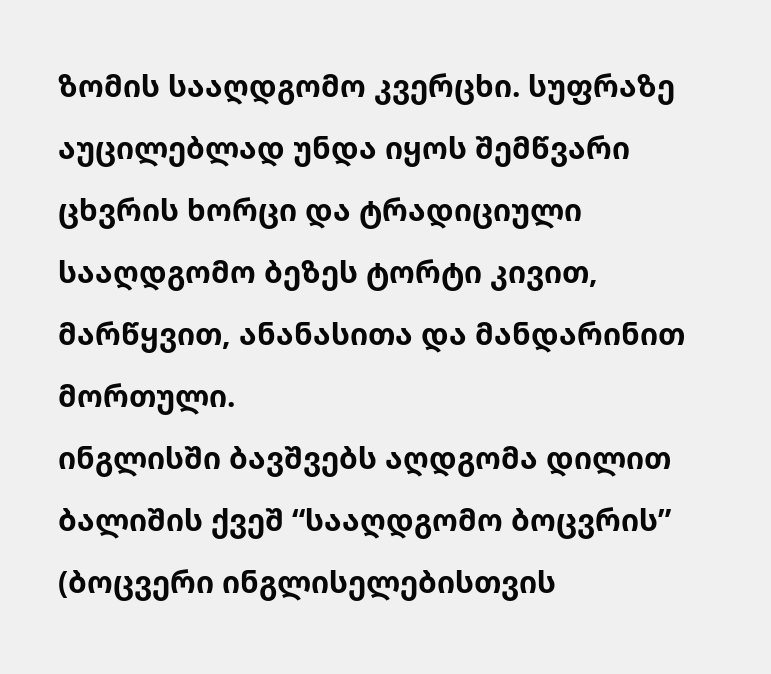ზომის სააღდგომო კვერცხი. სუფრაზე აუცილებლად უნდა იყოს შემწვარი ცხვრის ხორცი და ტრადიციული სააღდგომო ბეზეს ტორტი კივით, მარწყვით, ანანასითა და მანდარინით მორთული.
ინგლისში ბავშვებს აღდგომა დილით ბალიშის ქვეშ “სააღდგომო ბოცვრის” (ბოცვერი ინგლისელებისთვის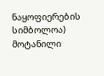ნაყოფიერების სიმბოლოა) მოტანილი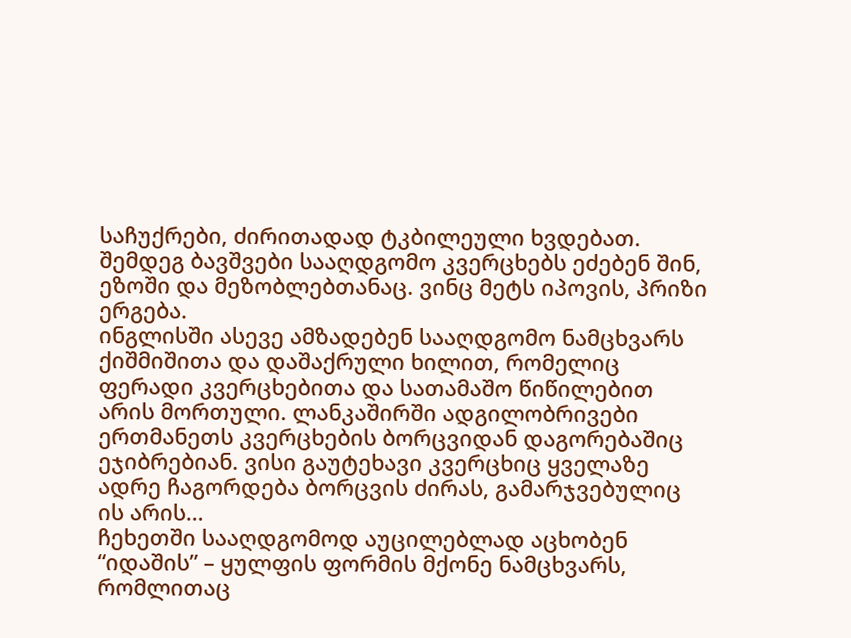საჩუქრები, ძირითადად ტკბილეული ხვდებათ. შემდეგ ბავშვები სააღდგომო კვერცხებს ეძებენ შინ, ეზოში და მეზობლებთანაც. ვინც მეტს იპოვის, პრიზი ერგება.
ინგლისში ასევე ამზადებენ სააღდგომო ნამცხვარს ქიშმიშითა და დაშაქრული ხილით, რომელიც ფერადი კვერცხებითა და სათამაშო წიწილებით არის მორთული. ლანკაშირში ადგილობრივები ერთმანეთს კვერცხების ბორცვიდან დაგორებაშიც ეჯიბრებიან. ვისი გაუტეხავი კვერცხიც ყველაზე ადრე ჩაგორდება ბორცვის ძირას, გამარჯვებულიც ის არის…
ჩეხეთში სააღდგომოდ აუცილებლად აცხობენ “იდაშის” – ყულფის ფორმის მქონე ნამცხვარს, რომლითაც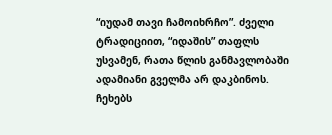“იუდამ თავი ჩამოიხრჩო”. ძველი ტრადიციით, “იდაშის” თაფლს უსვამენ, რათა წლის განმავლობაში ადამიანი გველმა არ დაკბინოს. ჩეხებს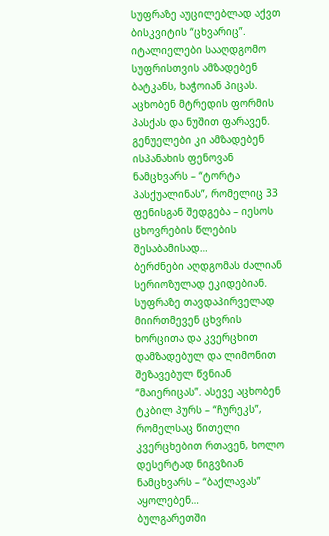სუფრაზე აუცილებლად აქვთ ბისკვიტის “ცხვარიც”.
იტალიელები სააღდგომო სუფრისთვის ამზადებენ ბატკანს, ხაჭოიან პიცას. აცხობენ მტრედის ფორმის პასქას და ნუშით ფარავენ. გენუელები კი ამზადებენ ისპანახის ფენოვან ნამცხვარს – “ტორტა პასქუალინას”, რომელიც 33 ფენისგან შედგება – იესოს ცხოვრების წლების შესაბამისად…
ბერძნები აღდგომას ძალიან სერიოზულად ეკიდებიან. სუფრაზე თავდაპირველად მიირთმევენ ცხვრის ხორცითა და კვერცხით დამზადებულ და ლიმონით შეზავებულ წვნიან “მაიერიცას”. ასევე აცხობენ ტკბილ პურს – “ჩურეკს”, რომელსაც წითელი კვერცხებით რთავენ, ხოლო დესერტად ნიგვზიან ნამცხვარს – “ბაქლავას” აყოლებენ…
ბულგარეთში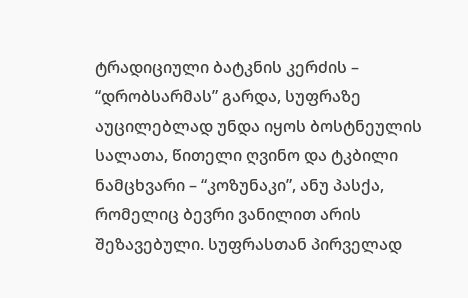ტრადიციული ბატკნის კერძის – “დრობსარმას” გარდა, სუფრაზე აუცილებლად უნდა იყოს ბოსტნეულის სალათა, წითელი ღვინო და ტკბილი ნამცხვარი – “კოზუნაკი”, ანუ პასქა, რომელიც ბევრი ვანილით არის შეზავებული. სუფრასთან პირველად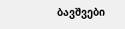ბავშვები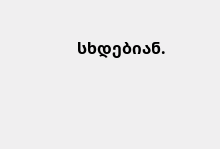სხდებიან.